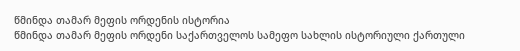წმინდა თამარ მეფის ორდენის ისტორია
წმინდა თამარ მეფის ორდენი საქართველოს სამეფო სახლის ისტორიული ქართული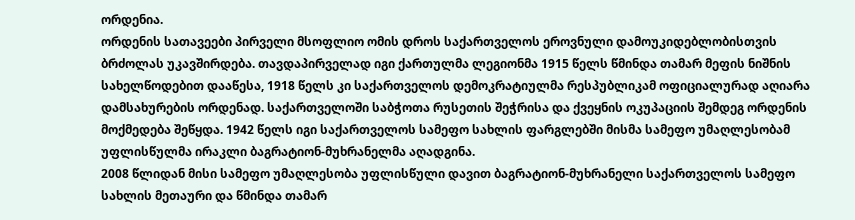ორდენია.
ორდენის სათავეები პირველი მსოფლიო ომის დროს საქართველოს ეროვნული დამოუკიდებლობისთვის ბრძოლას უკავშირდება. თავდაპირველად იგი ქართულმა ლეგიონმა 1915 წელს წმინდა თამარ მეფის ნიშნის სახელწოდებით დააწესა, 1918 წელს კი საქართველოს დემოკრატიულმა რესპუბლიკამ ოფიციალურად აღიარა დამსახურების ორდენად. საქართველოში საბჭოთა რუსეთის შეჭრისა და ქვეყნის ოკუპაციის შემდეგ ორდენის მოქმედება შეწყდა. 1942 წელს იგი საქართველოს სამეფო სახლის ფარგლებში მისმა სამეფო უმაღლესობამ უფლისწულმა ირაკლი ბაგრატიონ-მუხრანელმა აღადგინა.
2008 წლიდან მისი სამეფო უმაღლესობა უფლისწული დავით ბაგრატიონ-მუხრანელი საქართველოს სამეფო სახლის მეთაური და წმინდა თამარ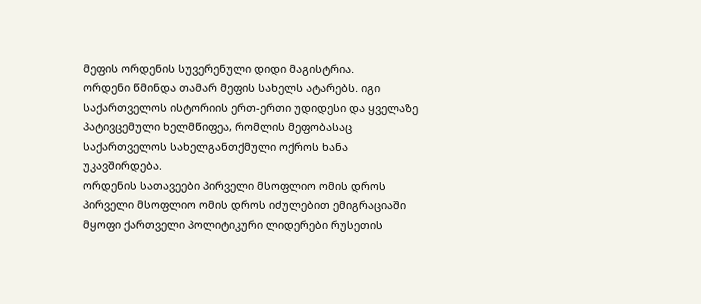მეფის ორდენის სუვერენული დიდი მაგისტრია.
ორდენი წმინდა თამარ მეფის სახელს ატარებს. იგი საქართველოს ისტორიის ერთ-ერთი უდიდესი და ყველაზე პატივცემული ხელმწიფეა, რომლის მეფობასაც საქართველოს სახელგანთქმული ოქროს ხანა უკავშირდება.
ორდენის სათავეები პირველი მსოფლიო ომის დროს
პირველი მსოფლიო ომის დროს იძულებით ემიგრაციაში მყოფი ქართველი პოლიტიკური ლიდერები რუსეთის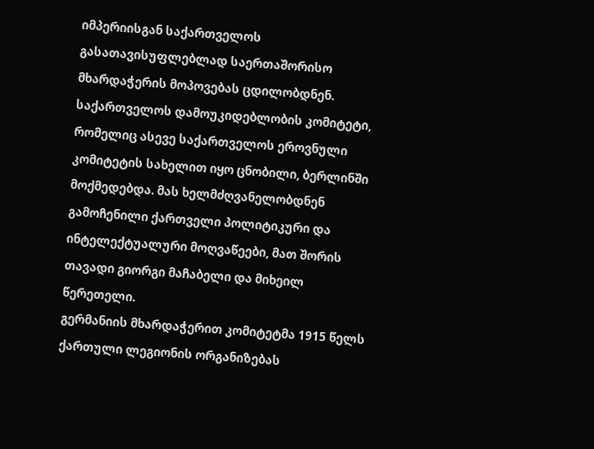იმპერიისგან საქართველოს გასათავისუფლებლად საერთაშორისო მხარდაჭერის მოპოვებას ცდილობდნენ.
საქართველოს დამოუკიდებლობის კომიტეტი, რომელიც ასევე საქართველოს ეროვნული კომიტეტის სახელით იყო ცნობილი, ბერლინში მოქმედებდა. მას ხელმძღვანელობდნენ გამოჩენილი ქართველი პოლიტიკური და ინტელექტუალური მოღვაწეები, მათ შორის თავადი გიორგი მაჩაბელი და მიხეილ წერეთელი.
გერმანიის მხარდაჭერით კომიტეტმა 1915 წელს ქართული ლეგიონის ორგანიზებას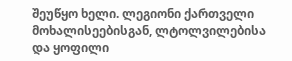შეუწყო ხელი. ლეგიონი ქართველი მოხალისეებისგან, ლტოლვილებისა და ყოფილი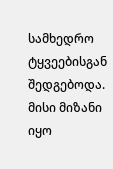სამხედრო ტყვეებისგან შედგებოდა. მისი მიზანი იყო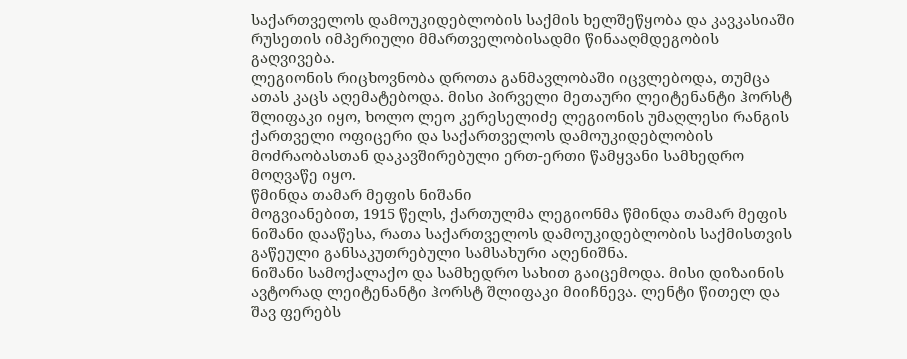საქართველოს დამოუკიდებლობის საქმის ხელშეწყობა და კავკასიაში რუსეთის იმპერიული მმართველობისადმი წინააღმდეგობის გაღვივება.
ლეგიონის რიცხოვნობა დროთა განმავლობაში იცვლებოდა, თუმცა ათას კაცს აღემატებოდა. მისი პირველი მეთაური ლეიტენანტი ჰორსტ შლიფაკი იყო, ხოლო ლეო კერესელიძე ლეგიონის უმაღლესი რანგის ქართველი ოფიცერი და საქართველოს დამოუკიდებლობის მოძრაობასთან დაკავშირებული ერთ-ერთი წამყვანი სამხედრო მოღვაწე იყო.
წმინდა თამარ მეფის ნიშანი
მოგვიანებით, 1915 წელს, ქართულმა ლეგიონმა წმინდა თამარ მეფის ნიშანი დააწესა, რათა საქართველოს დამოუკიდებლობის საქმისთვის გაწეული განსაკუთრებული სამსახური აღენიშნა.
ნიშანი სამოქალაქო და სამხედრო სახით გაიცემოდა. მისი დიზაინის ავტორად ლეიტენანტი ჰორსტ შლიფაკი მიიჩნევა. ლენტი წითელ და შავ ფერებს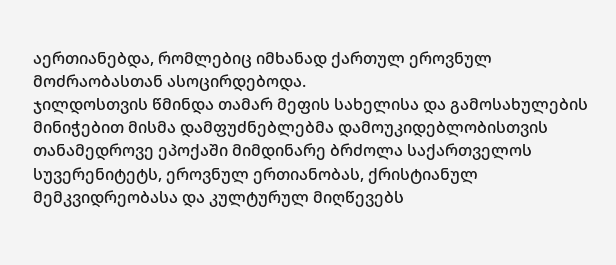აერთიანებდა, რომლებიც იმხანად ქართულ ეროვნულ მოძრაობასთან ასოცირდებოდა.
ჯილდოსთვის წმინდა თამარ მეფის სახელისა და გამოსახულების მინიჭებით მისმა დამფუძნებლებმა დამოუკიდებლობისთვის თანამედროვე ეპოქაში მიმდინარე ბრძოლა საქართველოს სუვერენიტეტს, ეროვნულ ერთიანობას, ქრისტიანულ მემკვიდრეობასა და კულტურულ მიღწევებს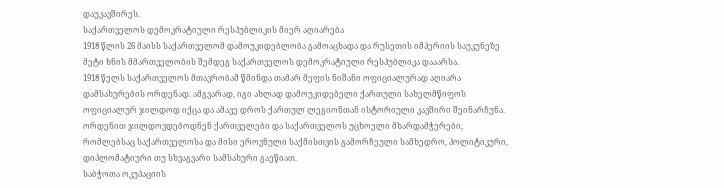დაუკავშირეს.
საქართველოს დემოკრატიული რესპუბლიკის მიერ აღიარება
1918 წლის 26 მაისს საქართველომ დამოუკიდებლობა გამოაცხადა და რუსეთის იმპერიის საუკუნეზე მეტი ხნის მმართველობის შემდეგ საქართველოს დემოკრატიული რესპუბლიკა დააარსა.
1918 წელს საქართველოს მთავრობამ წმინდა თამარ მეფის ნიშანი ოფიციალურად აღიარა დამსახურების ორდენად. ამგვარად, იგი ახლად დამოუკიდებელი ქართული სახელმწიფოს ოფიციალურ ჯილდოდ იქცა და ამავე დროს ქართულ ლეგიონთან ისტორიული კავშირი შეინარჩუნა.
ორდენით ჯილდოვდებოდნენ ქართველები და საქართველოს უცხოელი მხარდამჭერები, რომლებსაც საქართველოსა და მისი ეროვნული საქმისთვის გამორჩეული სამხედრო, პოლიტიკური, დიპლომატიური თუ სხვაგვარი სამსახური გაეწიათ.
საბჭოთა ოკუპაციის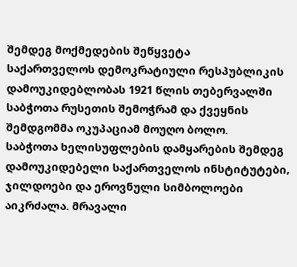შემდეგ მოქმედების შეწყვეტა
საქართველოს დემოკრატიული რესპუბლიკის დამოუკიდებლობას 1921 წლის თებერვალში საბჭოთა რუსეთის შემოჭრამ და ქვეყნის შემდგომმა ოკუპაციამ მოუღო ბოლო.
საბჭოთა ხელისუფლების დამყარების შემდეგ დამოუკიდებელი საქართველოს ინსტიტუტები, ჯილდოები და ეროვნული სიმბოლოები აიკრძალა. მრავალი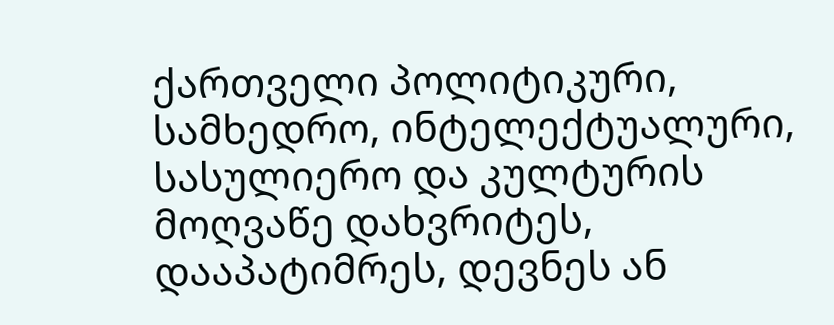ქართველი პოლიტიკური, სამხედრო, ინტელექტუალური, სასულიერო და კულტურის მოღვაწე დახვრიტეს, დააპატიმრეს, დევნეს ან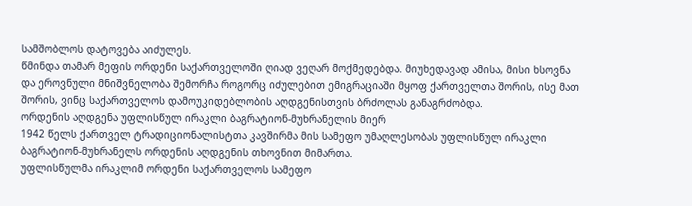სამშობლოს დატოვება აიძულეს.
წმინდა თამარ მეფის ორდენი საქართველოში ღიად ვეღარ მოქმედებდა. მიუხედავად ამისა, მისი ხსოვნა და ეროვნული მნიშვნელობა შემორჩა როგორც იძულებით ემიგრაციაში მყოფ ქართველთა შორის, ისე მათ შორის, ვინც საქართველოს დამოუკიდებლობის აღდგენისთვის ბრძოლას განაგრძობდა.
ორდენის აღდგენა უფლისწულ ირაკლი ბაგრატიონ-მუხრანელის მიერ
1942 წელს ქართველ ტრადიციონალისტთა კავშირმა მის სამეფო უმაღლესობას უფლისწულ ირაკლი ბაგრატიონ-მუხრანელს ორდენის აღდგენის თხოვნით მიმართა.
უფლისწულმა ირაკლიმ ორდენი საქართველოს სამეფო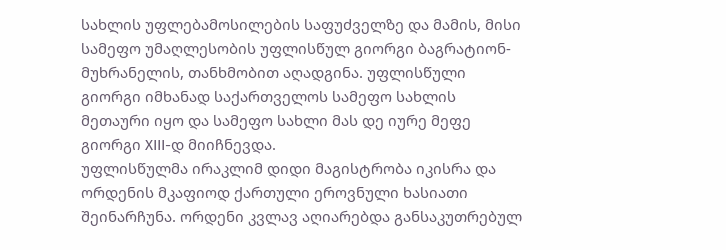სახლის უფლებამოსილების საფუძველზე და მამის, მისი სამეფო უმაღლესობის უფლისწულ გიორგი ბაგრატიონ-მუხრანელის, თანხმობით აღადგინა. უფლისწული გიორგი იმხანად საქართველოს სამეფო სახლის მეთაური იყო და სამეფო სახლი მას დე იურე მეფე გიორგი XIII-დ მიიჩნევდა.
უფლისწულმა ირაკლიმ დიდი მაგისტრობა იკისრა და ორდენის მკაფიოდ ქართული ეროვნული ხასიათი შეინარჩუნა. ორდენი კვლავ აღიარებდა განსაკუთრებულ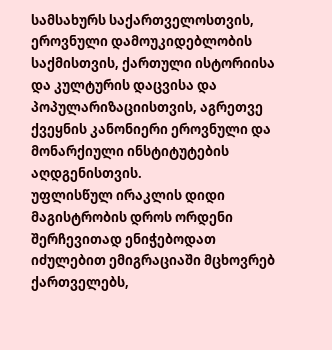სამსახურს საქართველოსთვის, ეროვნული დამოუკიდებლობის საქმისთვის, ქართული ისტორიისა და კულტურის დაცვისა და პოპულარიზაციისთვის, აგრეთვე ქვეყნის კანონიერი ეროვნული და მონარქიული ინსტიტუტების აღდგენისთვის.
უფლისწულ ირაკლის დიდი მაგისტრობის დროს ორდენი შერჩევითად ენიჭებოდათ იძულებით ემიგრაციაში მცხოვრებ ქართველებს,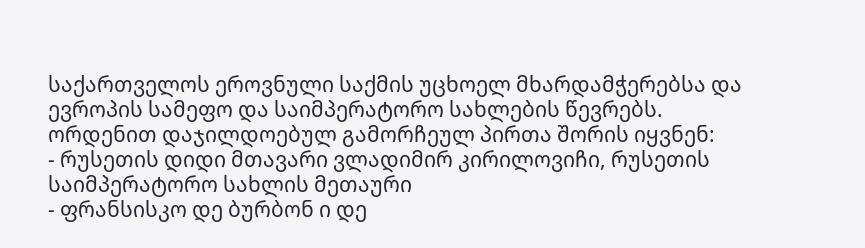საქართველოს ეროვნული საქმის უცხოელ მხარდამჭერებსა და ევროპის სამეფო და საიმპერატორო სახლების წევრებს.
ორდენით დაჯილდოებულ გამორჩეულ პირთა შორის იყვნენ:
- რუსეთის დიდი მთავარი ვლადიმირ კირილოვიჩი, რუსეთის საიმპერატორო სახლის მეთაური
- ფრანსისკო დე ბურბონ ი დე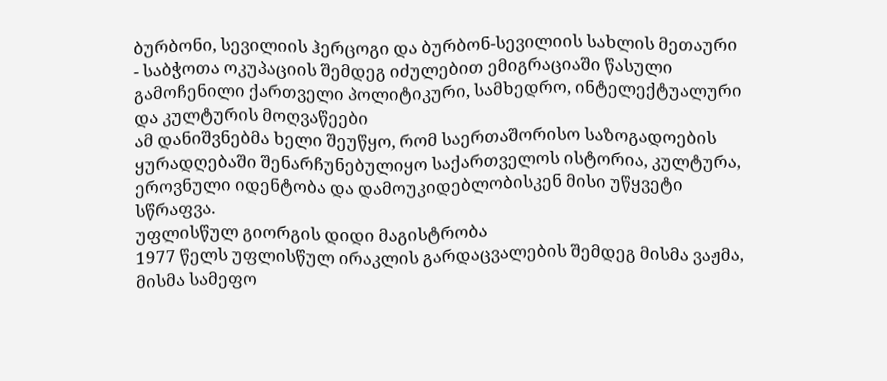ბურბონი, სევილიის ჰერცოგი და ბურბონ-სევილიის სახლის მეთაური
- საბჭოთა ოკუპაციის შემდეგ იძულებით ემიგრაციაში წასული გამოჩენილი ქართველი პოლიტიკური, სამხედრო, ინტელექტუალური და კულტურის მოღვაწეები
ამ დანიშვნებმა ხელი შეუწყო, რომ საერთაშორისო საზოგადოების ყურადღებაში შენარჩუნებულიყო საქართველოს ისტორია, კულტურა, ეროვნული იდენტობა და დამოუკიდებლობისკენ მისი უწყვეტი სწრაფვა.
უფლისწულ გიორგის დიდი მაგისტრობა
1977 წელს უფლისწულ ირაკლის გარდაცვალების შემდეგ მისმა ვაჟმა, მისმა სამეფო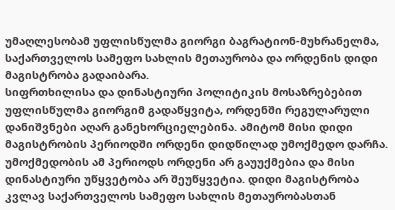უმაღლესობამ უფლისწულმა გიორგი ბაგრატიონ-მუხრანელმა, საქართველოს სამეფო სახლის მეთაურობა და ორდენის დიდი მაგისტრობა გადაიბარა.
სიფრთხილისა და დინასტიური პოლიტიკის მოსაზრებებით უფლისწულმა გიორგიმ გადაწყვიტა, ორდენში რეგულარული დანიშვნები აღარ განეხორციელებინა. ამიტომ მისი დიდი მაგისტრობის პერიოდში ორდენი დიდწილად უმოქმედო დარჩა.
უმოქმედობის ამ პერიოდს ორდენი არ გაუუქმებია და მისი დინასტიური უწყვეტობა არ შეუწყვეტია. დიდი მაგისტრობა კვლავ საქართველოს სამეფო სახლის მეთაურობასთან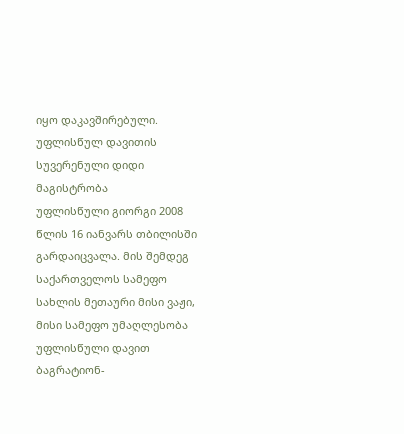იყო დაკავშირებული.
უფლისწულ დავითის სუვერენული დიდი მაგისტრობა
უფლისწული გიორგი 2008 წლის 16 იანვარს თბილისში გარდაიცვალა. მის შემდეგ საქართველოს სამეფო სახლის მეთაური მისი ვაჟი, მისი სამეფო უმაღლესობა უფლისწული დავით ბაგრატიონ-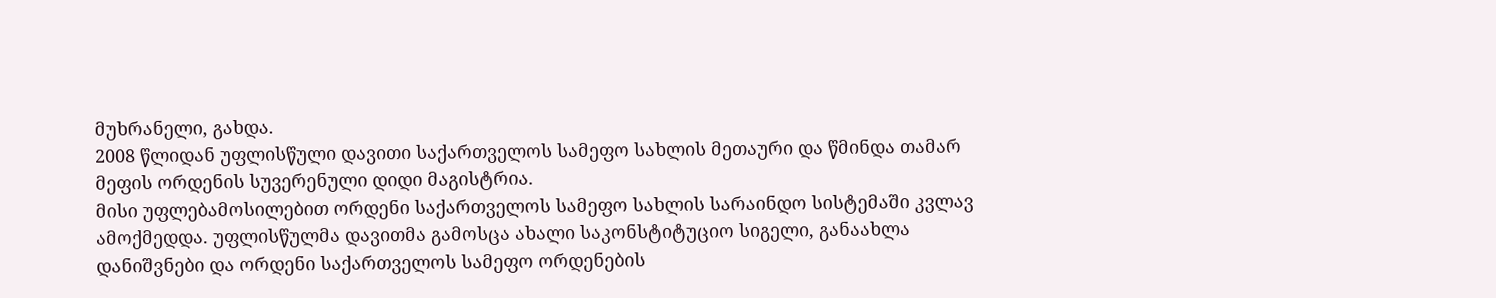მუხრანელი, გახდა.
2008 წლიდან უფლისწული დავითი საქართველოს სამეფო სახლის მეთაური და წმინდა თამარ მეფის ორდენის სუვერენული დიდი მაგისტრია.
მისი უფლებამოსილებით ორდენი საქართველოს სამეფო სახლის სარაინდო სისტემაში კვლავ ამოქმედდა. უფლისწულმა დავითმა გამოსცა ახალი საკონსტიტუციო სიგელი, განაახლა დანიშვნები და ორდენი საქართველოს სამეფო ორდენების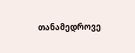თანამედროვე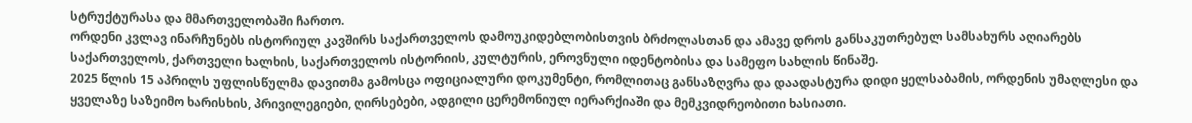სტრუქტურასა და მმართველობაში ჩართო.
ორდენი კვლავ ინარჩუნებს ისტორიულ კავშირს საქართველოს დამოუკიდებლობისთვის ბრძოლასთან და ამავე დროს განსაკუთრებულ სამსახურს აღიარებს საქართველოს, ქართველი ხალხის, საქართველოს ისტორიის, კულტურის, ეროვნული იდენტობისა და სამეფო სახლის წინაშე.
2025 წლის 15 აპრილს უფლისწულმა დავითმა გამოსცა ოფიციალური დოკუმენტი, რომლითაც განსაზღვრა და დაადასტურა დიდი ყელსაბამის, ორდენის უმაღლესი და ყველაზე საზეიმო ხარისხის, პრივილეგიები, ღირსებები, ადგილი ცერემონიულ იერარქიაში და მემკვიდრეობითი ხასიათი.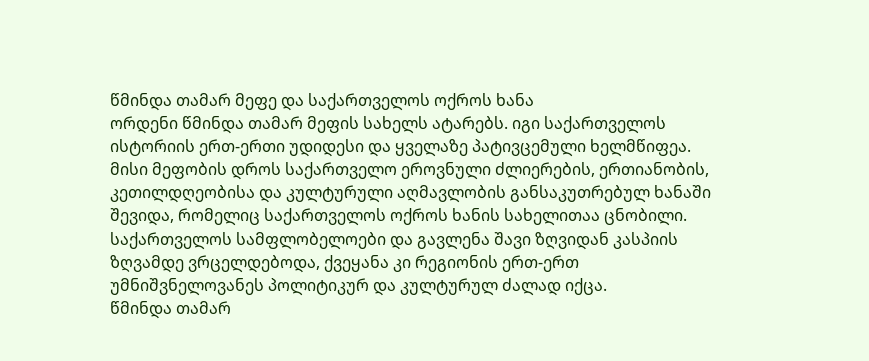წმინდა თამარ მეფე და საქართველოს ოქროს ხანა
ორდენი წმინდა თამარ მეფის სახელს ატარებს. იგი საქართველოს ისტორიის ერთ-ერთი უდიდესი და ყველაზე პატივცემული ხელმწიფეა.
მისი მეფობის დროს საქართველო ეროვნული ძლიერების, ერთიანობის, კეთილდღეობისა და კულტურული აღმავლობის განსაკუთრებულ ხანაში შევიდა, რომელიც საქართველოს ოქროს ხანის სახელითაა ცნობილი.
საქართველოს სამფლობელოები და გავლენა შავი ზღვიდან კასპიის ზღვამდე ვრცელდებოდა, ქვეყანა კი რეგიონის ერთ-ერთ უმნიშვნელოვანეს პოლიტიკურ და კულტურულ ძალად იქცა.
წმინდა თამარ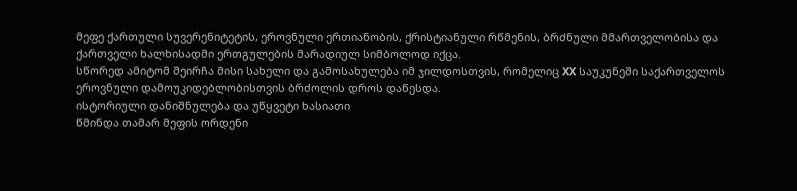მეფე ქართული სუვერენიტეტის, ეროვნული ერთიანობის, ქრისტიანული რწმენის, ბრძნული მმართველობისა და ქართველი ხალხისადმი ერთგულების მარადიულ სიმბოლოდ იქცა.
სწორედ ამიტომ შეირჩა მისი სახელი და გამოსახულება იმ ჯილდოსთვის, რომელიც XX საუკუნეში საქართველოს ეროვნული დამოუკიდებლობისთვის ბრძოლის დროს დაწესდა.
ისტორიული დანიშნულება და უწყვეტი ხასიათი
წმინდა თამარ მეფის ორდენი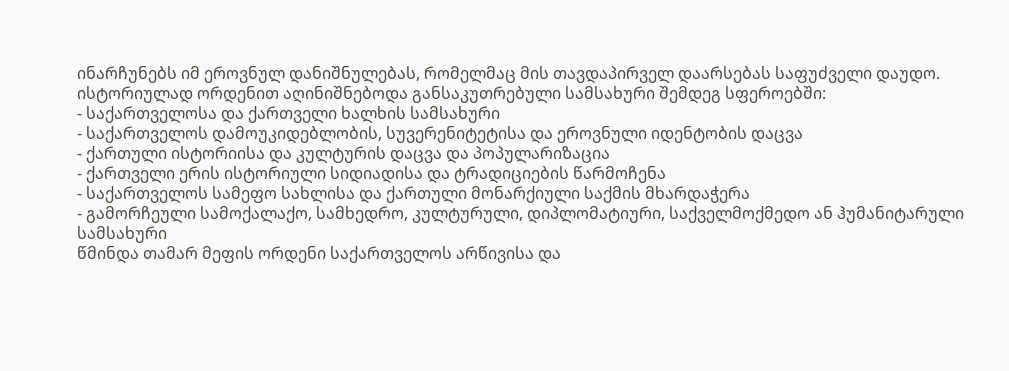ინარჩუნებს იმ ეროვნულ დანიშნულებას, რომელმაც მის თავდაპირველ დაარსებას საფუძველი დაუდო.
ისტორიულად ორდენით აღინიშნებოდა განსაკუთრებული სამსახური შემდეგ სფეროებში:
- საქართველოსა და ქართველი ხალხის სამსახური
- საქართველოს დამოუკიდებლობის, სუვერენიტეტისა და ეროვნული იდენტობის დაცვა
- ქართული ისტორიისა და კულტურის დაცვა და პოპულარიზაცია
- ქართველი ერის ისტორიული სიდიადისა და ტრადიციების წარმოჩენა
- საქართველოს სამეფო სახლისა და ქართული მონარქიული საქმის მხარდაჭერა
- გამორჩეული სამოქალაქო, სამხედრო, კულტურული, დიპლომატიური, საქველმოქმედო ან ჰუმანიტარული სამსახური
წმინდა თამარ მეფის ორდენი საქართველოს არწივისა და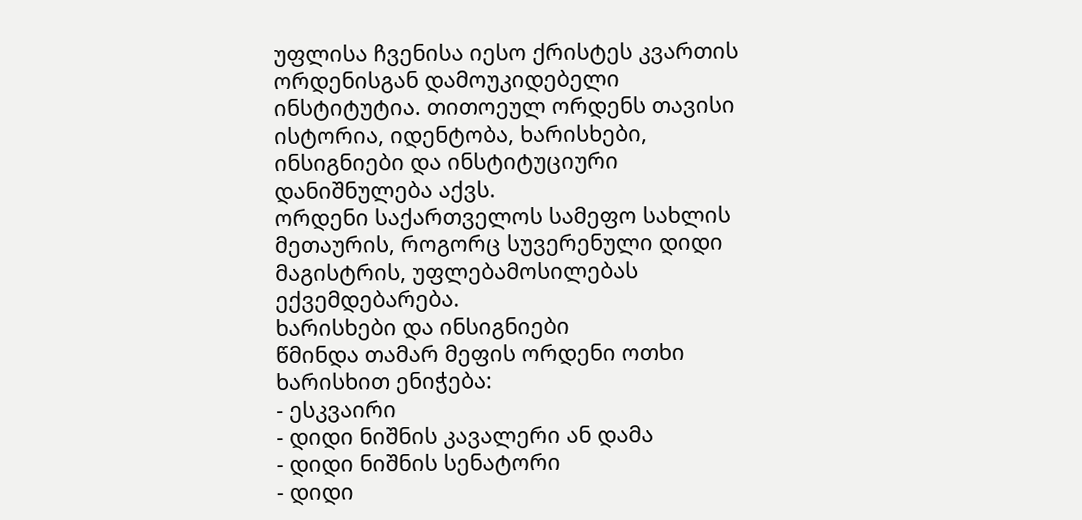უფლისა ჩვენისა იესო ქრისტეს კვართის ორდენისგან დამოუკიდებელი ინსტიტუტია. თითოეულ ორდენს თავისი ისტორია, იდენტობა, ხარისხები, ინსიგნიები და ინსტიტუციური დანიშნულება აქვს.
ორდენი საქართველოს სამეფო სახლის მეთაურის, როგორც სუვერენული დიდი მაგისტრის, უფლებამოსილებას ექვემდებარება.
ხარისხები და ინსიგნიები
წმინდა თამარ მეფის ორდენი ოთხი ხარისხით ენიჭება:
- ესკვაირი
- დიდი ნიშნის კავალერი ან დამა
- დიდი ნიშნის სენატორი
- დიდი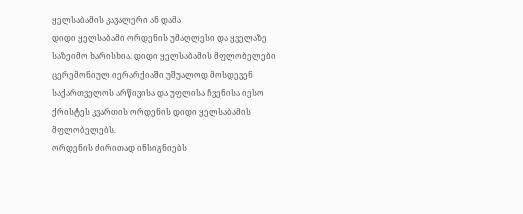ყელსაბამის კავალერი ან დამა
დიდი ყელსაბამი ორდენის უმაღლესი და ყველაზე საზეიმო ხარისხია. დიდი ყელსაბამის მფლობელები ცერემონიულ იერარქიაში უშუალოდ მოსდევენ საქართველოს არწივისა და უფლისა ჩვენისა იესო ქრისტეს კვართის ორდენის დიდი ყელსაბამის მფლობელებს.
ორდენის ძირითად ინსიგნიებს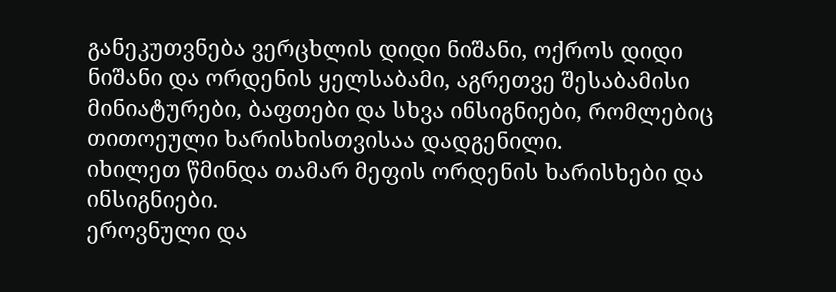განეკუთვნება ვერცხლის დიდი ნიშანი, ოქროს დიდი ნიშანი და ორდენის ყელსაბამი, აგრეთვე შესაბამისი მინიატურები, ბაფთები და სხვა ინსიგნიები, რომლებიც თითოეული ხარისხისთვისაა დადგენილი.
იხილეთ წმინდა თამარ მეფის ორდენის ხარისხები და ინსიგნიები.
ეროვნული და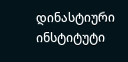დინასტიური ინსტიტუტი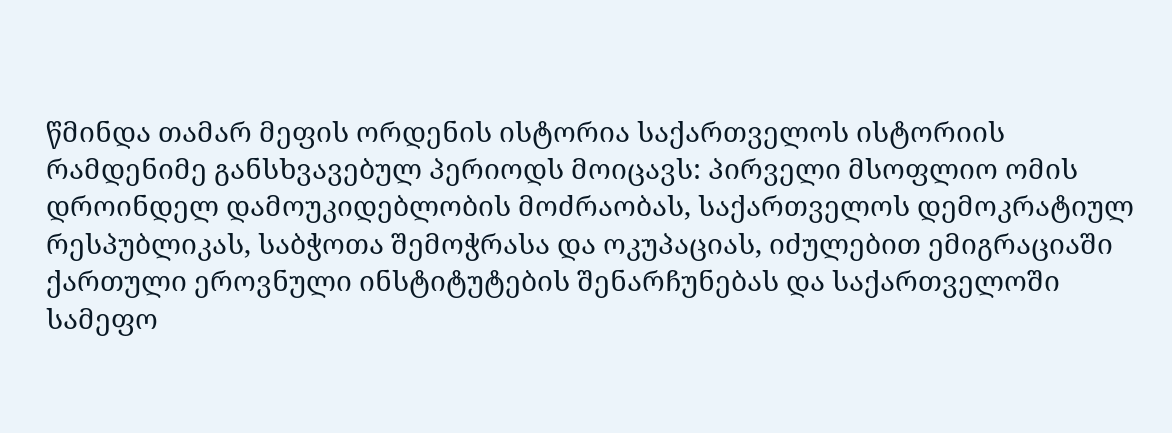წმინდა თამარ მეფის ორდენის ისტორია საქართველოს ისტორიის რამდენიმე განსხვავებულ პერიოდს მოიცავს: პირველი მსოფლიო ომის დროინდელ დამოუკიდებლობის მოძრაობას, საქართველოს დემოკრატიულ რესპუბლიკას, საბჭოთა შემოჭრასა და ოკუპაციას, იძულებით ემიგრაციაში ქართული ეროვნული ინსტიტუტების შენარჩუნებას და საქართველოში სამეფო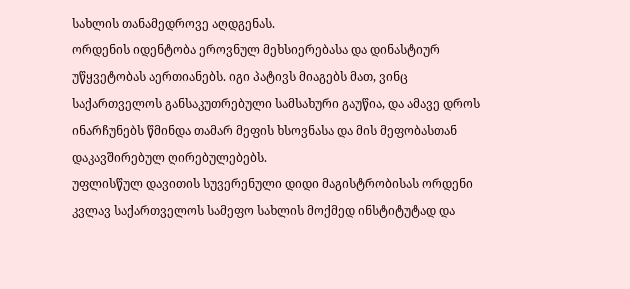სახლის თანამედროვე აღდგენას.
ორდენის იდენტობა ეროვნულ მეხსიერებასა და დინასტიურ უწყვეტობას აერთიანებს. იგი პატივს მიაგებს მათ, ვინც საქართველოს განსაკუთრებული სამსახური გაუწია, და ამავე დროს ინარჩუნებს წმინდა თამარ მეფის ხსოვნასა და მის მეფობასთან დაკავშირებულ ღირებულებებს.
უფლისწულ დავითის სუვერენული დიდი მაგისტრობისას ორდენი კვლავ საქართველოს სამეფო სახლის მოქმედ ინსტიტუტად და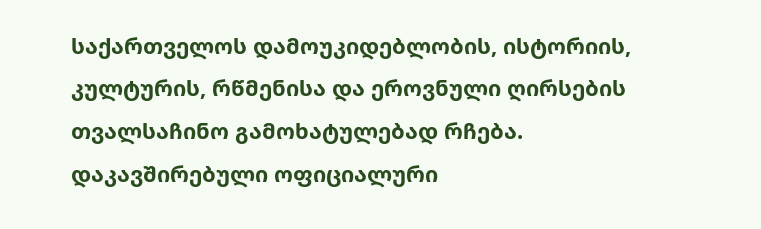საქართველოს დამოუკიდებლობის, ისტორიის, კულტურის, რწმენისა და ეროვნული ღირსების თვალსაჩინო გამოხატულებად რჩება.
დაკავშირებული ოფიციალური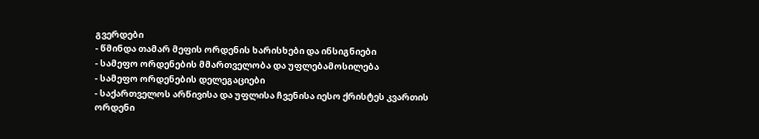გვერდები
- წმინდა თამარ მეფის ორდენის ხარისხები და ინსიგნიები
- სამეფო ორდენების მმართველობა და უფლებამოსილება
- სამეფო ორდენების დელეგაციები
- საქართველოს არწივისა და უფლისა ჩვენისა იესო ქრისტეს კვართის ორდენი